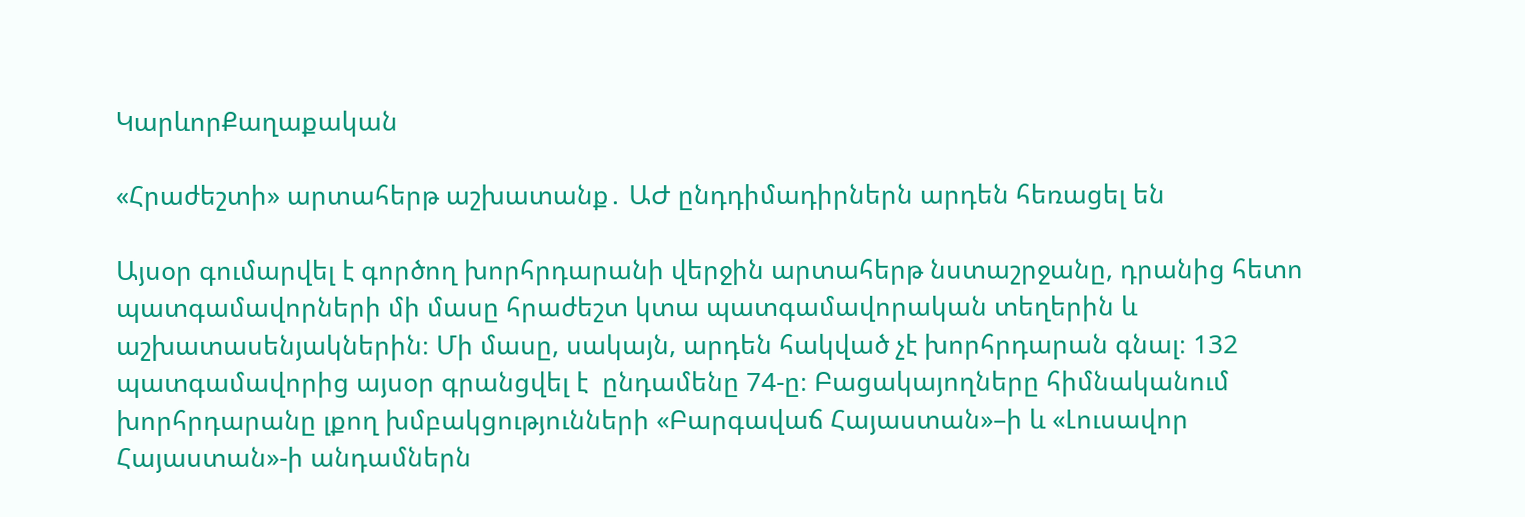ԿարևորՔաղաքական

«Հրաժեշտի» արտահերթ աշխատանք․ ԱԺ ընդդիմադիրներն արդեն հեռացել են

Այսօր գումարվել է գործող խորհրդարանի վերջին արտահերթ նստաշրջանը, դրանից հետո պատգամավորների մի մասը հրաժեշտ կտա պատգամավորական տեղերին և աշխատասենյակներին։ Մի մասը, սակայն, արդեն հակված չէ խորհրդարան գնալ։ 132 պատգամավորից այսօր գրանցվել է  ընդամենը 74-ը։ Բացակայողները հիմնականում խորհրդարանը լքող խմբակցությունների «Բարգավաճ Հայաստան»–ի և «Լուսավոր Հայաստան»-ի անդամներն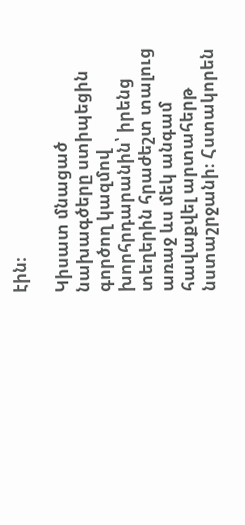էին։

Կիսատ մնացած նախագծերը ստիպեցին գործող կազմով խորհրդարանին՝ իրենց տեղերին հրաժեշտ տալուց առաջ ևս մեկ անգամ հավաքվել արտահերթ նստաշրջանի։ Հստակորեն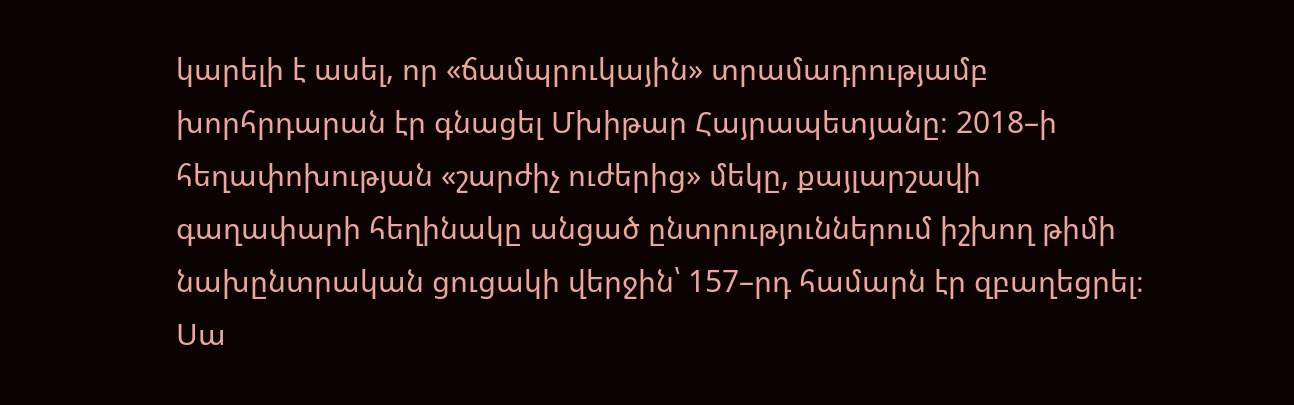կարելի է ասել, որ «ճամպրուկային» տրամադրությամբ խորհրդարան էր գնացել Մխիթար Հայրապետյանը։ 2018–ի հեղափոխության «շարժիչ ուժերից» մեկը, քայլարշավի գաղափարի հեղինակը անցած ընտրություններում իշխող թիմի նախընտրական ցուցակի վերջին՝ 157–րդ համարն էր զբաղեցրել։ Սա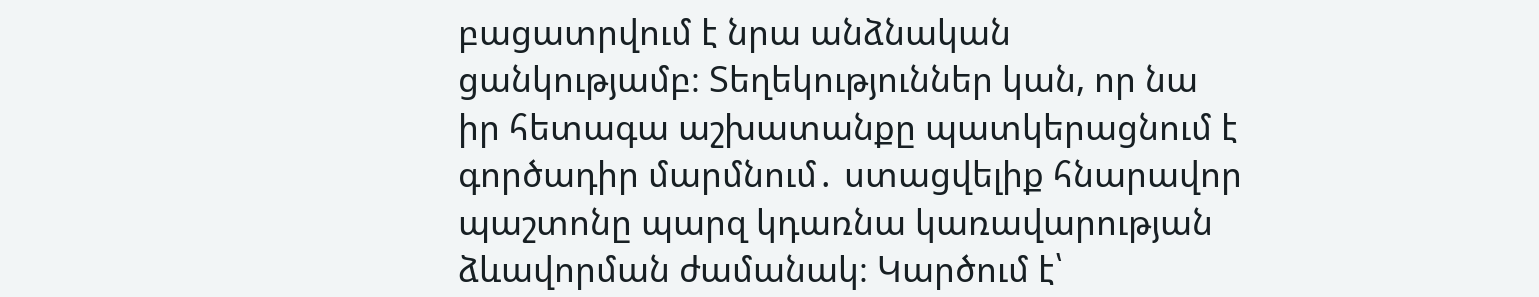բացատրվում է նրա անձնական ցանկությամբ։ Տեղեկություններ կան, որ նա իր հետագա աշխատանքը պատկերացնում է գործադիր մարմնում․ ստացվելիք հնարավոր պաշտոնը պարզ կդառնա կառավարության ձևավորման ժամանակ։ Կարծում է՝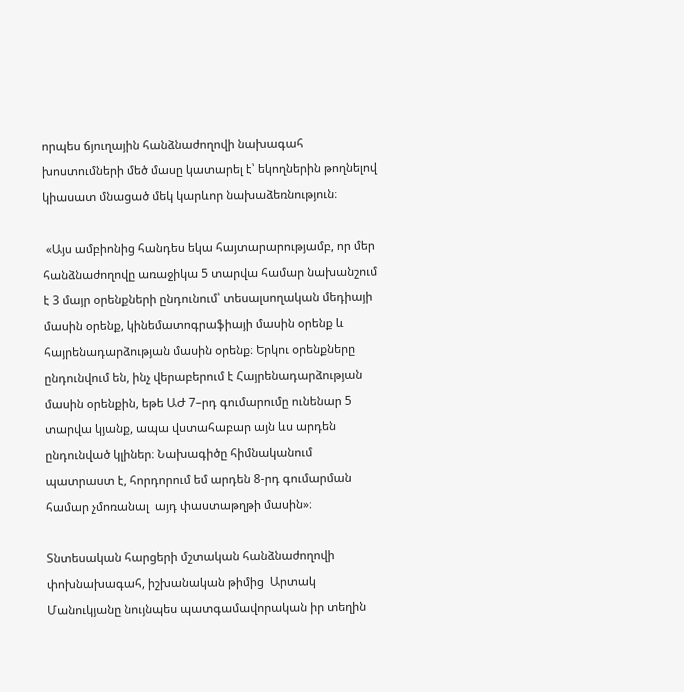որպես ճյուղային հանձնաժողովի նախագահ խոստումների մեծ մասը կատարել է՝ եկողներին թողնելով կիասատ մնացած մեկ կարևոր նախաձեռնություն։

 «Այս ամբիոնից հանդես եկա հայտարարությամբ, որ մեր հանձնաժողովը առաջիկա 5 տարվա համար նախանշում է 3 մայր օրենքների ընդունում՝ տեսալսողական մեդիայի մասին օրենք, կինեմատոգրաֆիայի մասին օրենք և հայրենադարձության մասին օրենք։ Երկու օրենքները ընդունվում են, ինչ վերաբերում է Հայրենադարձության մասին օրենքին, եթե ԱԺ 7–րդ գումարումը ունենար 5 տարվա կյանք, ապա վստահաբար այն ևս արդեն ընդունված կլիներ։ Նախագիծը հիմնականում պատրաստ է, հորդորում եմ արդեն 8-րդ գումարման համար չմոռանալ  այդ փաստաթղթի մասին»։

Տնտեսական հարցերի մշտական հանձնաժողովի փոխնախագահ, իշխանական թիմից  Արտակ Մանուկյանը նույնպես պատգամավորական իր տեղին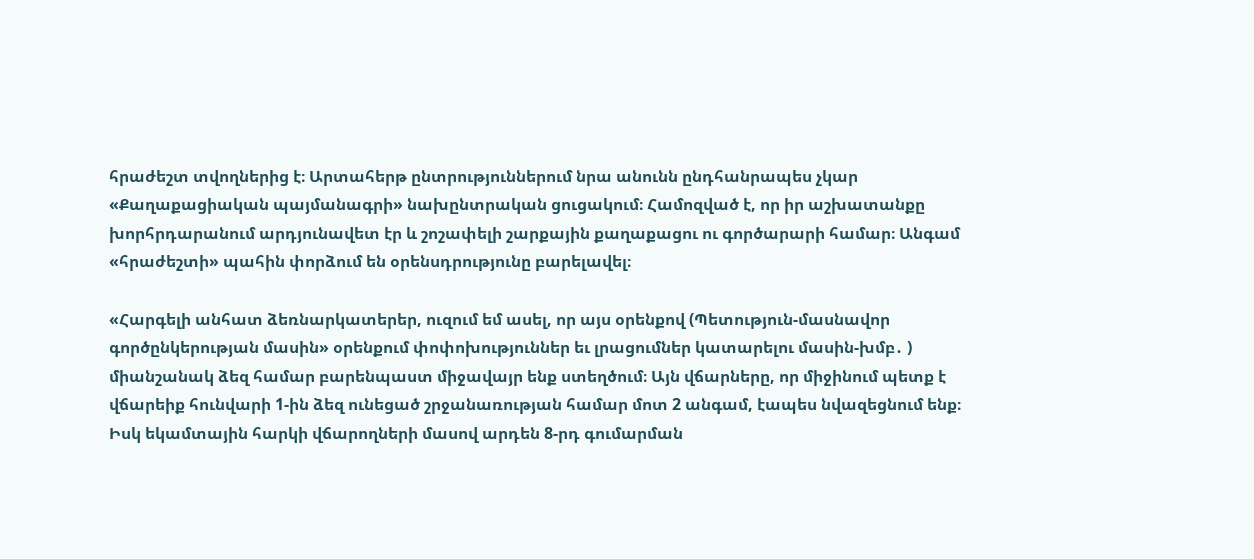հրաժեշտ տվողներից է։ Արտահերթ ընտրություններում նրա անունն ընդհանրապես չկար «Քաղաքացիական պայմանագրի» նախընտրական ցուցակում։ Համոզված է, որ իր աշխատանքը խորհրդարանում արդյունավետ էր և շոշափելի շարքային քաղաքացու ու գործարարի համար։ Անգամ «հրաժեշտի» պահին փորձում են օրենսդրությունը բարելավել։

«Հարգելի անհատ ձեռնարկատերեր, ուզում եմ ասել, որ այս օրենքով (Պետություն-մասնավոր գործընկերության մասին» օրենքում փոփոխություններ եւ լրացումներ կատարելու մասին-խմբ․ ) միանշանակ ձեզ համար բարենպաստ միջավայր ենք ստեղծում։ Այն վճարները, որ միջինում պետք է վճարեիք հունվարի 1-ին ձեզ ունեցած շրջանառության համար մոտ 2 անգամ, էապես նվազեցնում ենք։ Իսկ եկամտային հարկի վճարողների մասով արդեն 8-րդ գումարման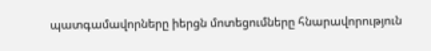պատգամավորները իերցն մոտեցումները հնարավորություն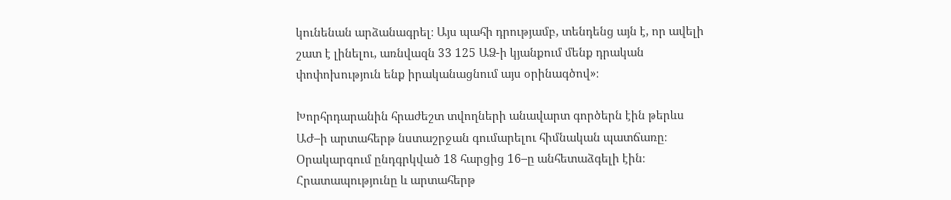կունենան արձանագրել։ Այս պահի դրությամբ, տենդենց այն է, որ ավելի շատ է լինելու, առնվազն 33 125 ԱՁ-ի կյանքում մենք դրական փոփոխություն ենք իրականացնում այս օրինագծով»։

Խորհրդարանին հրաժեշտ տվողների անավարտ գործերն էին թերևս ԱԺ–ի արտահերթ նստաշրջան գումարելու հիմնական պատճառը։ Օրակարգում ընդգրկված 18 հարցից 16–ը անհետաձգելի էին։ Հրատապությունը և արտահերթ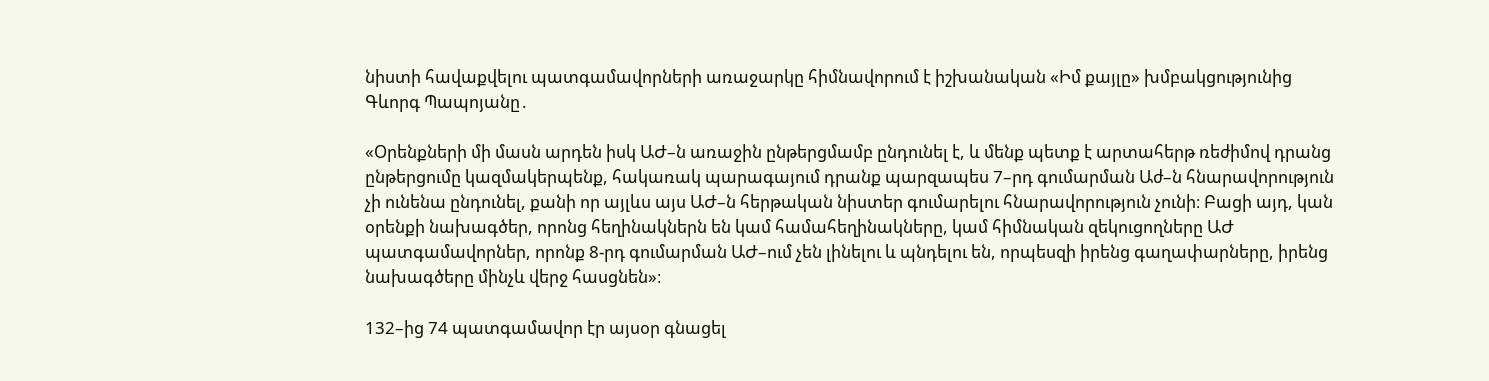նիստի հավաքվելու պատգամավորների առաջարկը հիմնավորում է իշխանական «Իմ քայլը» խմբակցությունից Գևորգ Պապոյանը․

«Օրենքների մի մասն արդեն իսկ ԱԺ–ն առաջին ընթերցմամբ ընդունել է, և մենք պետք է արտահերթ ռեժիմով դրանց ընթերցումը կազմակերպենք, հակառակ պարագայում դրանք պարզապես 7–րդ գումարման Աժ–ն հնարավորություն չի ունենա ընդունել, քանի որ այլևս այս ԱԺ–ն հերթական նիստեր գումարելու հնարավորություն չունի։ Բացի այդ, կան օրենքի նախագծեր, որոնց հեղինակներն են կամ համահեղինակները, կամ հիմնական զեկուցողները ԱԺ պատգամավորներ, որոնք 8-րդ գումարման ԱԺ–ում չեն լինելու և պնդելու են, որպեսզի իրենց գաղափարները, իրենց նախագծերը մինչև վերջ հասցնեն»։

132–ից 74 պատգամավոր էր այսօր գնացել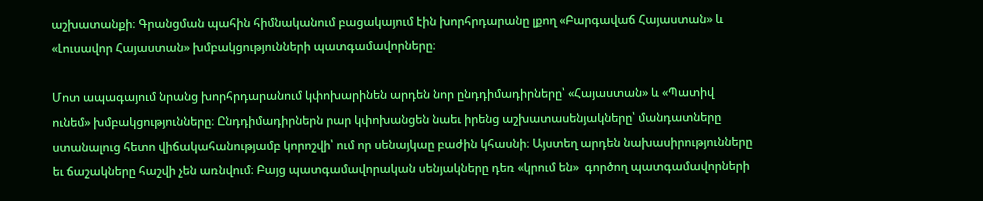աշխատանքի։ Գրանցման պահին հիմնականում բացակայում էին խորհրդարանը լքող «Բարգավաճ Հայաստան» և «Լուսավոր Հայաստան» խմբակցությունների պատգամավորները։

Մոտ ապագայում նրանց խորհրդարանում կփոխարինեն արդեն նոր ընդդիմադիրները՝ «Հայաստան» և «Պատիվ ունեմ» խմբակցությունները։ Ընդդիմադիրներն րար կփոխանցեն նաեւ իրենց աշխատասենյակները՝ մանդատները ստանալուց հետո վիճակահանությամբ կորոշվի՝ ում որ սենայկաը բաժին կհասնի։ Այստեղ արդեն նախասիրությունները եւ ճաշակները հաշվի չեն առնվում։ Բայց պատգամավորական սենյակները դեռ «կրում են»  գործող պատգամավորների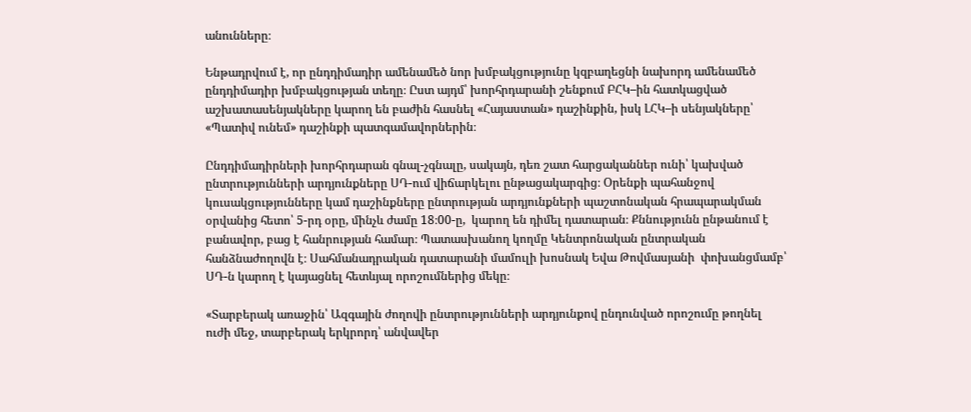անունները։

Ենթադրվում է, որ ընդդիմադիր ամենամեծ նոր խմբակցությունը կզբաղեցնի նախորդ ամենամեծ ընդդիմադիր խմբակցության տեղը։ Ըստ այդմ՝ խորհրդարանի շենքում ԲՀԿ–ին հատկացված աշխատասենյակները կարող են բաժին հասնել «Հայաստան» դաշինքին, իսկ ԼՀԿ–ի սենյակները՝ «Պատիվ ունեմ» դաշինքի պատգամավորներին։

Ընդդիմադիրների խորհրդարան գնալ-չգնալը, սակայն, դեռ շատ հարցականներ ունի՝ կախված ընտրությունների արդյունքները ՍԴ-ում վիճարկելու ընթացակարգից։ Օրենքի պահանջով  կուսակցությունները կամ դաշինքները ընտրության արդյունքների պաշտոնական հրապարակման օրվանից հետո՝ 5-րդ օրը, մինչև ժամը 18։00-ը,  կարող են դիմել դատարան։ Քննությունն ընթանում է բանավոր, բաց է հանրության համար։ Պատասխանող կողմը Կենտրոնական ընտրական հանձնաժողովն է։ Սահմանադրական դատարանի մամուլի խոսնակ Եվա Թովմասյանի  փոխանցմամբ՝ ՍԴ-ն կարող է կայացնել հետևյալ որոշումներից մեկը։

«Տարբերակ առաջին՝ Ազգային ժողովի ընտրությունների արդյունքով ընդունված որոշումը թողնել ուժի մեջ, տարբերակ երկրորդ՝ անվավեր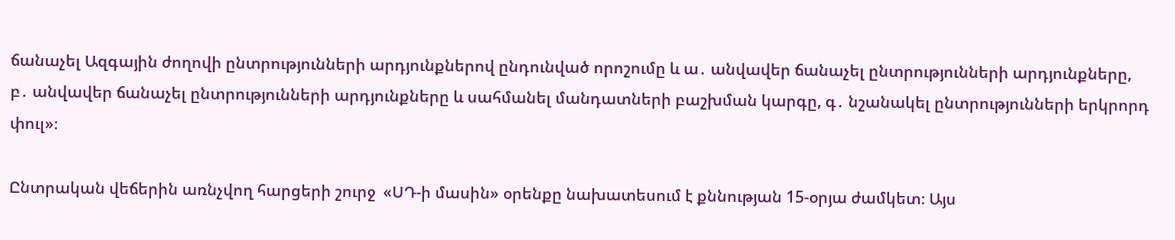ճանաչել Ազգային ժողովի ընտրությունների արդյունքներով ընդունված որոշումը և ա․ անվավեր ճանաչել ընտրությունների արդյունքները, բ․ անվավեր ճանաչել ընտրությունների արդյունքները և սահմանել մանդատների բաշխման կարգը, գ․ նշանակել ընտրությունների երկրորդ փուլ»։

Ընտրական վեճերին առնչվող հարցերի շուրջ  «ՍԴ-ի մասին» օրենքը նախատեսում է քննության 15-օրյա ժամկետ։ Այս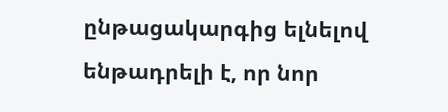ընթացակարգից ելնելով ենթադրելի է, որ նոր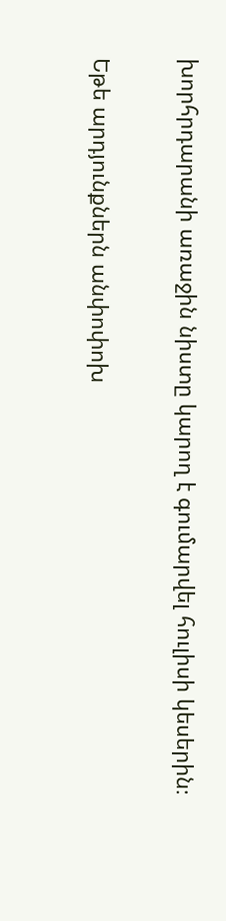խորհրդարանի առաջին նիստը կարող է գումարվել հուլիսի կեսերին։

Եթե արդյունքներն անփոփոխ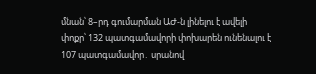մնան՝ 8–րդ գումարման ԱԺ-ն լինելու է ավելի փոքր՝ 132 պատգամավորի փոխարեն ունենալու է 107 պատգամավոր․ սրանով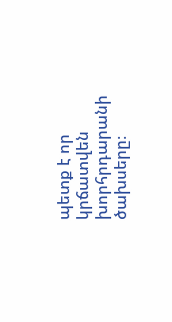պետք է որ կրճատվեն  խորհրդարանի ծախսերը։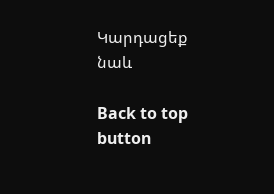Կարդացեք նաև

Back to top button